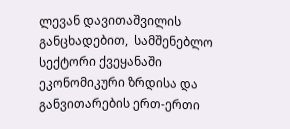ლევან დავითაშვილის განცხადებით,  სამშენებლო სექტორი ქვეყანაში ეკონომიკური ზრდისა და განვითარების ერთ-ერთი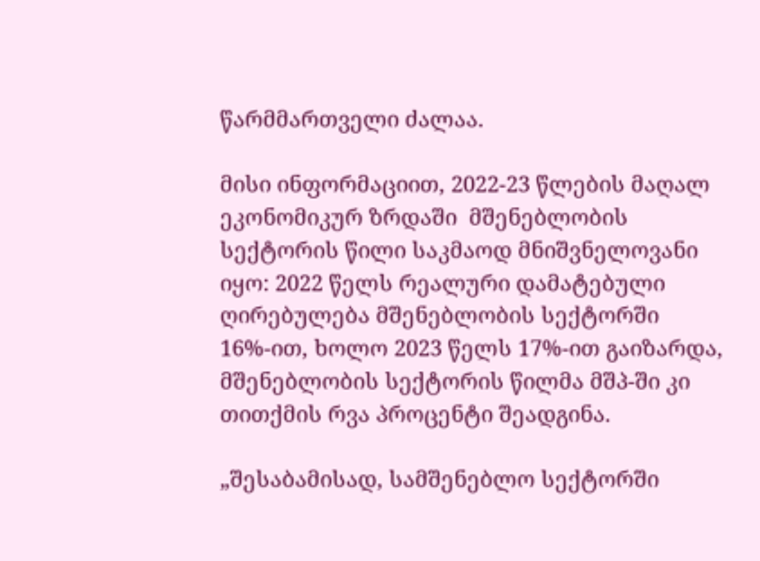წარმმართველი ძალაა.

მისი ინფორმაციით, 2022-23 წლების მაღალ ეკონომიკურ ზრდაში  მშენებლობის სექტორის წილი საკმაოდ მნიშვნელოვანი იყო: 2022 წელს რეალური დამატებული ღირებულება მშენებლობის სექტორში 16%-ით, ხოლო 2023 წელს 17%-ით გაიზარდა, მშენებლობის სექტორის წილმა მშპ-ში კი თითქმის რვა პროცენტი შეადგინა.

„შესაბამისად, სამშენებლო სექტორში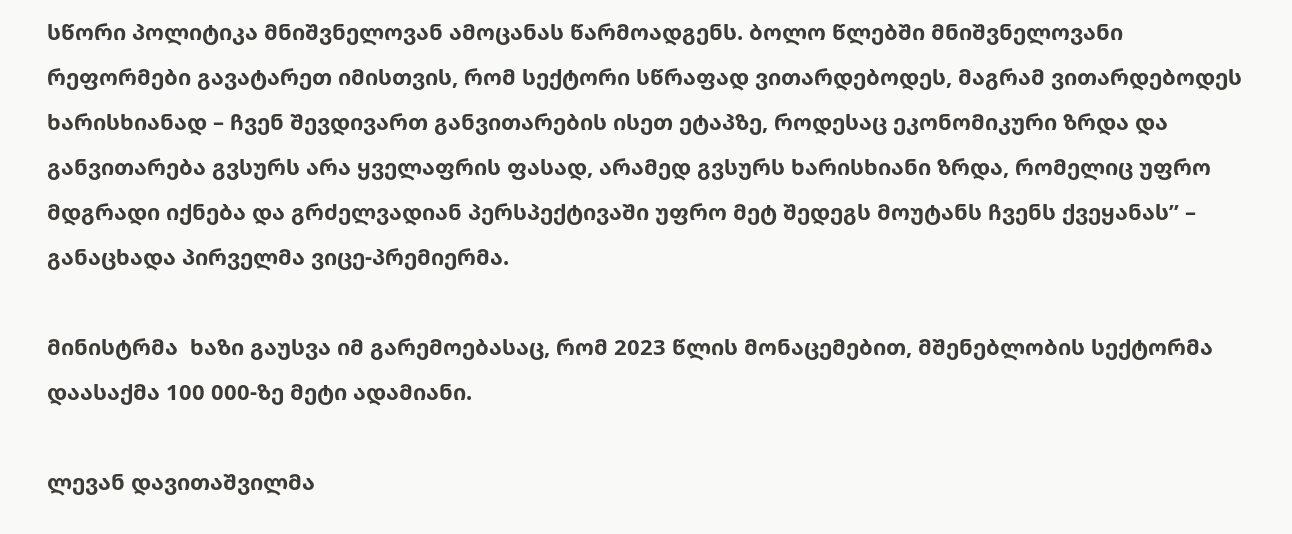სწორი პოლიტიკა მნიშვნელოვან ამოცანას წარმოადგენს. ბოლო წლებში მნიშვნელოვანი რეფორმები გავატარეთ იმისთვის, რომ სექტორი სწრაფად ვითარდებოდეს, მაგრამ ვითარდებოდეს ხარისხიანად – ჩვენ შევდივართ განვითარების ისეთ ეტაპზე, როდესაც ეკონომიკური ზრდა და განვითარება გვსურს არა ყველაფრის ფასად, არამედ გვსურს ხარისხიანი ზრდა, რომელიც უფრო მდგრადი იქნება და გრძელვადიან პერსპექტივაში უფრო მეტ შედეგს მოუტანს ჩვენს ქვეყანას” – განაცხადა პირველმა ვიცე-პრემიერმა.

მინისტრმა  ხაზი გაუსვა იმ გარემოებასაც, რომ 2023 წლის მონაცემებით, მშენებლობის სექტორმა დაასაქმა 100 000-ზე მეტი ადამიანი.

ლევან დავითაშვილმა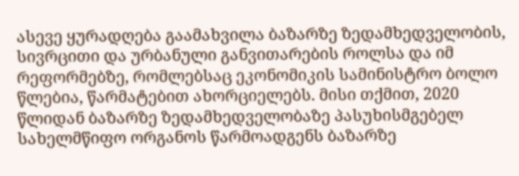ასევე ყურადღება გაამახვილა ბაზარზე ზედამხედველობის, სივრცითი და ურბანული განვითარების როლსა და იმ რეფორმებზე, რომლებსაც ეკონომიკის სამინისტრო ბოლო წლებია, წარმატებით ახორციელებს. მისი თქმით, 2020 წლიდან ბაზარზე ზედამხედველობაზე პასუხისმგებელ სახელმწიფო ორგანოს წარმოადგენს ბაზარზე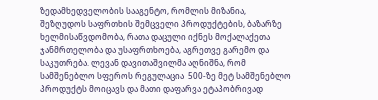ზედამხედველობის სააგენტო, რომლის მიზანია, შეზღუდოს საფრთხის შემცველი პროდუქტების, ბაზარზე ხელმისაწვდომობა, რათა დაცული იქნეს მოქალაქეთა ჯანმრთელობა და უსაფრთხოება, აგრეთვე გარემო და საკუთრება. ლევან დავითაშვილმა აღნიშნა, რომ  სამშენებლო სფეროს რეგულაცია  500-ზე მეტ სამშენებლო პროდუქტს მოიცავს და მათი დაფარვა ეტაპობრივად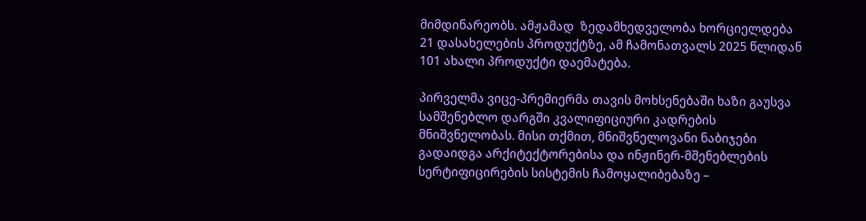მიმდინარეობს. ამჟამად  ზედამხედველობა ხორციელდება 21 დასახელების პროდუქტზე, ამ ჩამონათვალს 2025 წლიდან 101 ახალი პროდუქტი დაემატება.

პირველმა ვიცე-პრემიერმა თავის მოხსენებაში ხაზი გაუსვა  სამშენებლო დარგში კვალიფიციური კადრების მნიშვნელობას. მისი თქმით, მნიშვნელოვანი ნაბიჯები გადაიდგა არქიტექტორებისა და ინჟინერ-მშენებლების სერტიფიცირების სისტემის ჩამოყალიბებაზე –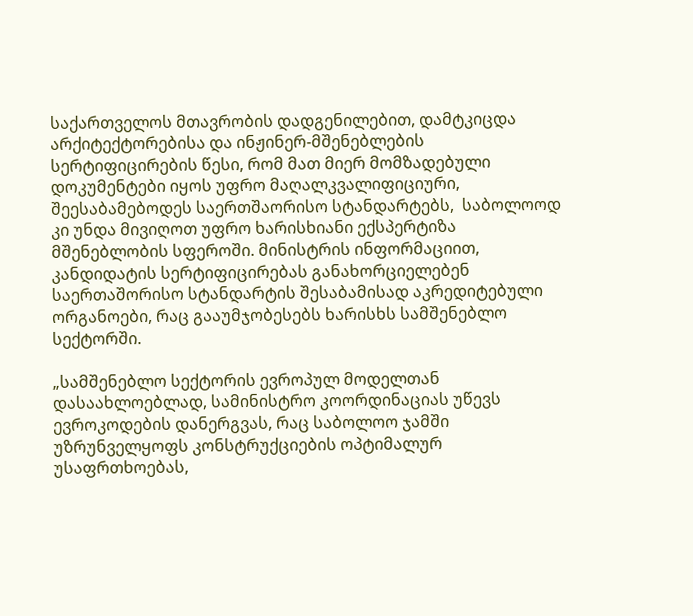საქართველოს მთავრობის დადგენილებით, დამტკიცდა არქიტექტორებისა და ინჟინერ-მშენებლების სერტიფიცირების წესი, რომ მათ მიერ მომზადებული დოკუმენტები იყოს უფრო მაღალკვალიფიციური, შეესაბამებოდეს საერთშაორისო სტანდარტებს,  საბოლოოდ კი უნდა მივიღოთ უფრო ხარისხიანი ექსპერტიზა მშენებლობის სფეროში. მინისტრის ინფორმაციით, კანდიდატის სერტიფიცირებას განახორციელებენ საერთაშორისო სტანდარტის შესაბამისად აკრედიტებული ორგანოები, რაც გააუმჯობესებს ხარისხს სამშენებლო სექტორში.

„სამშენებლო სექტორის ევროპულ მოდელთან დასაახლოებლად, სამინისტრო კოორდინაციას უწევს ევროკოდების დანერგვას, რაც საბოლოო ჯამში უზრუნველყოფს კონსტრუქციების ოპტიმალურ უსაფრთხოებას,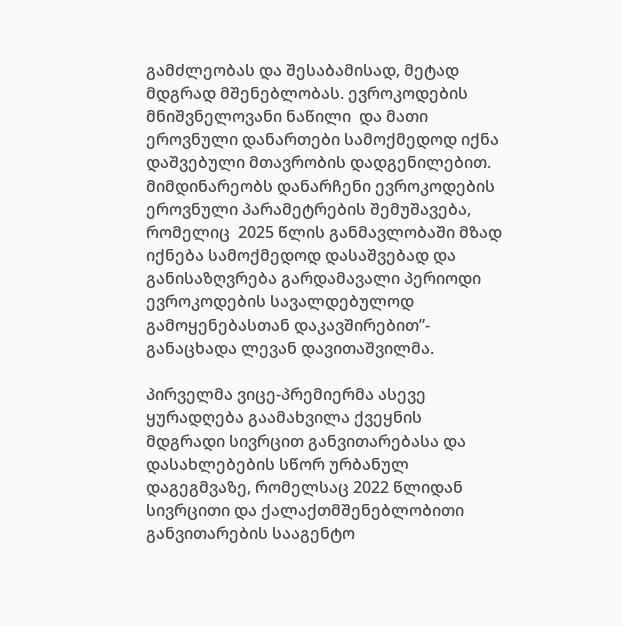გამძლეობას და შესაბამისად, მეტად მდგრად მშენებლობას. ევროკოდების მნიშვნელოვანი ნაწილი  და მათი ეროვნული დანართები სამოქმედოდ იქნა დაშვებული მთავრობის დადგენილებით. მიმდინარეობს დანარჩენი ევროკოდების ეროვნული პარამეტრების შემუშავება, რომელიც  2025 წლის განმავლობაში მზად იქნება სამოქმედოდ დასაშვებად და განისაზღვრება გარდამავალი პერიოდი ევროკოდების სავალდებულოდ გამოყენებასთან დაკავშირებით”- განაცხადა ლევან დავითაშვილმა.

პირველმა ვიცე-პრემიერმა ასევე ყურადღება გაამახვილა ქვეყნის მდგრადი სივრცით განვითარებასა და დასახლებების სწორ ურბანულ დაგეგმვაზე, რომელსაც 2022 წლიდან სივრცითი და ქალაქთმშენებლობითი განვითარების სააგენტო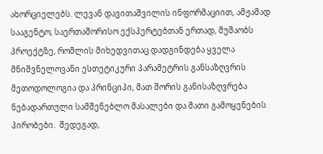ახორციელებს. ლევან დავითაშვილის ინფორმაციით, ამჟამად სააგენტო, საერთაშორისო ექსპერტებთან ერთად, მუშაობს პროექტზე, რომლის მიხედვითაც დადგინდება ყველა მნიშვნელოვანი ესთეტიკური პარამეტრის განსაზღვრის მეთოდოლოგია და პრინციპი, მათ შორის განისაზღვრება ნებადართული სამშენებლო მასალები და მათი გამოყენების პირობები.  შედეგად,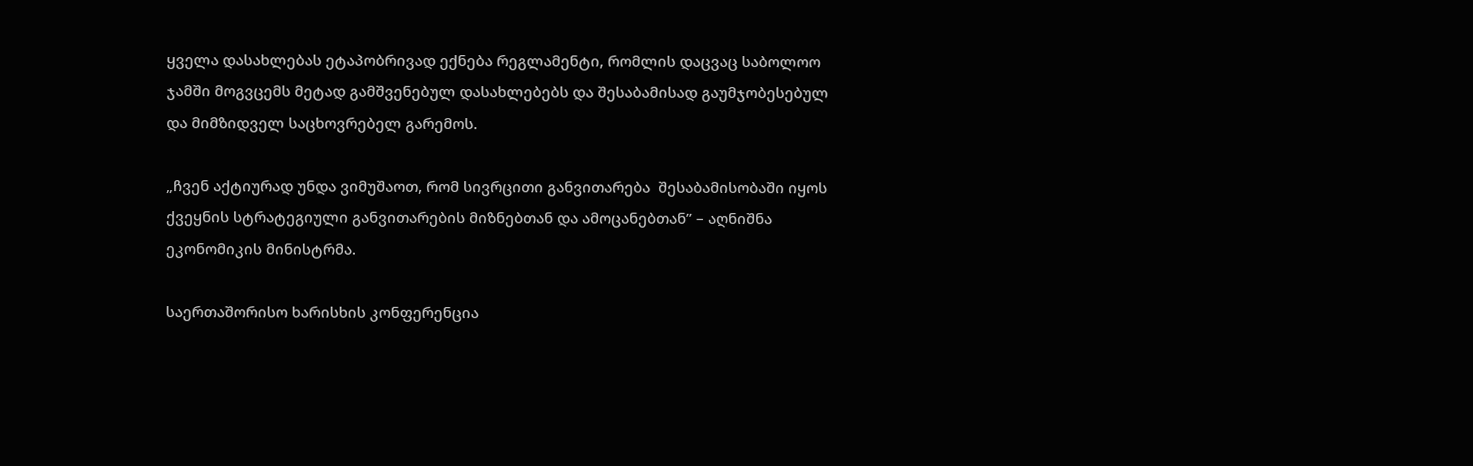ყველა დასახლებას ეტაპობრივად ექნება რეგლამენტი, რომლის დაცვაც საბოლოო ჯამში მოგვცემს მეტად გამშვენებულ დასახლებებს და შესაბამისად გაუმჯობესებულ და მიმზიდველ საცხოვრებელ გარემოს.

„ჩვენ აქტიურად უნდა ვიმუშაოთ, რომ სივრცითი განვითარება  შესაბამისობაში იყოს ქვეყნის სტრატეგიული განვითარების მიზნებთან და ამოცანებთან” – აღნიშნა ეკონომიკის მინისტრმა.

საერთაშორისო ხარისხის კონფერენცია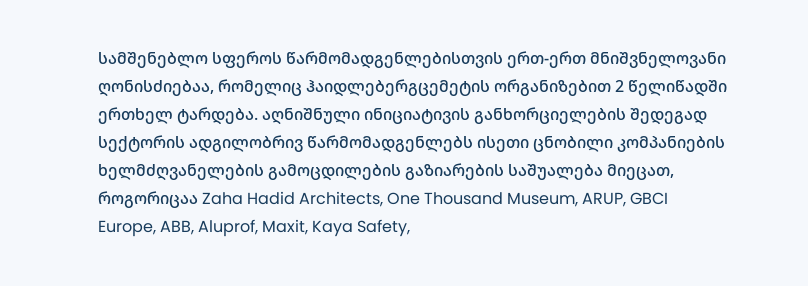სამშენებლო სფეროს წარმომადგენლებისთვის ერთ-ერთ მნიშვნელოვანი ღონისძიებაა, რომელიც ჰაიდლებერგცემეტის ორგანიზებით 2 წელიწადში ერთხელ ტარდება. აღნიშნული ინიციატივის განხორციელების შედეგად სექტორის ადგილობრივ წარმომადგენლებს ისეთი ცნობილი კომპანიების ხელმძღვანელების გამოცდილების გაზიარების საშუალება მიეცათ, როგორიცაა Zaha Hadid Architects, One Thousand Museum, ARUP, GBCI Europe, ABB, Aluprof, Maxit, Kaya Safety,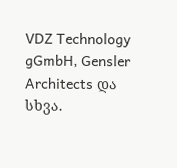VDZ Technology gGmbH, Gensler Architects და სხვა.